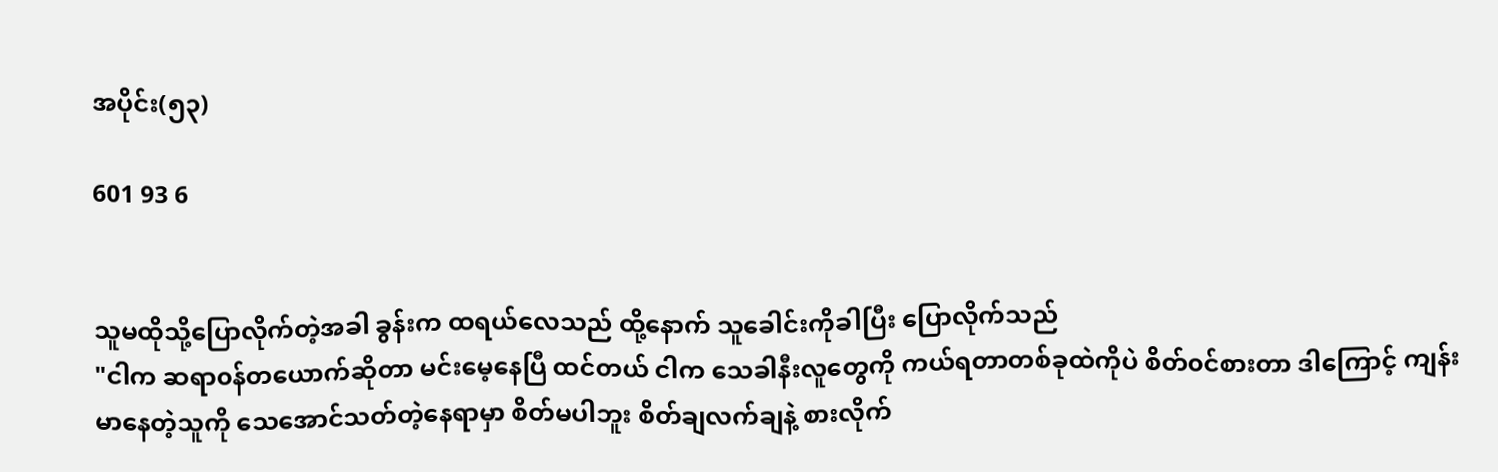အပိုင်း(၅၃)

601 93 6


သူမထိုသို့ပြောလိုက်တဲ့အခါ ခွန်းက ထရယ်လေသည် ထို့နောက် သူခေါင်းကိုခါပြီး ပြောလိုက်သည်
"ငါက ဆရာ၀န်တယောက်ဆိုတာ မင်းမေ့နေပြီ ထင်တယ် ငါက သေခါနီးလူတွေကို ကယ်ရတာတစ်ခုထဲကိုပဲ စိတ်၀င်စားတာ ဒါကြောင့် ကျန်းမာနေတဲ့သူကို သေအောင်သတ်တဲ့နေရာမှာ စိတ်မပါဘူး စိတ်ချလက်ချနဲ့ စားလိုက်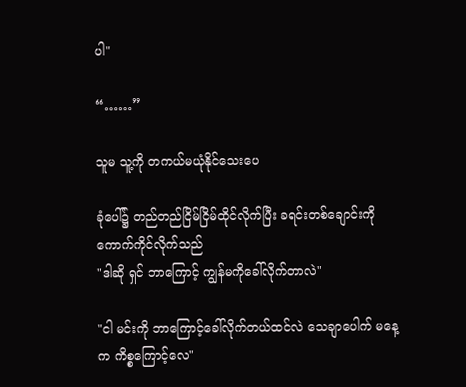ပါ"

“……”

သူမ သူ့ကို တကယ်မယုံ‌နိုင်သေးပေ

ခုံပေါ်၌ တည်တည်ငြိမ်ငြိမ်ထိုင်လိုက်ပြီး ခရင်းတစ်ချောင်းကိုကောက်ကိုင်လိုက်သည်
"ဒါဆို ရှင် ဘာကြောင့် ကျွန်မကိုခေါ်လိုက်တာလဲ"

"ငါ မင်းကို ဘာကြောင့်ခေါ်လိုက်တယ်ထင်လဲ သေချာပေါက် မနေ့က ကိစ္စကြောင့်လေ"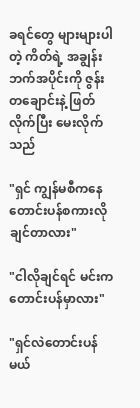ခရင်တွေ များများပါတဲ့ ကိတ်ရဲ့ အချွန်းဘက်အပိုင်းကို ဇွန်းတချောင်းနဲ့ ဖြတ်လိုက်ပြီး မေးလိုက်သည်

"ရှင် ကျွန်မစီကနေ တောင်းပန်စကားလိုချင်တာလား"

"ငါလိုချင်ရင် မင်းက တောင်းပန်မှာလား"

"ရှင်လဲတောင်းပန်မယ်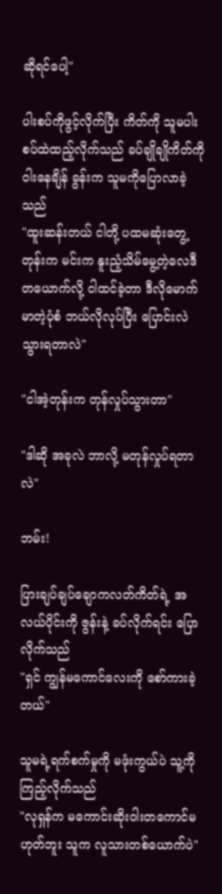ဆိုရင်ပေါ့"

ပါးစပ်ကိုဖွင့်လိုက်ပြီး ကိတ်ကို သူမပါးစပ်ထဲထည့်လိုက်သည် ခပ်ချိုချိုကိတ်ကိုဝါးနေချိန် ခွန်းက သူမကိုပြောလာခဲ့သည်
"ထူးဆန်းတယ် ငါတို့ ပထမဆုံးတွေ့တုန်းက မင်းက နူးညံ့သိမ်မွေ့တဲ့လေဒီတယောက်လို့ ငါထင်ခဲ့တာ ဒီလိုမောက်မာတဲ့ပုံစံ ဘယ်လိုလုပ်ပြီး ပြောင်းလဲသွားရတာလဲ"

"ငါအဲ့တုန်းက တုန်လှုပ်သွားတာ"

"ဒါဆို အခုလဲ ဘာလို့ မတုန်လှုပ်ရတာလဲ"

ဘမ်း!

ပြားချပ်ချပ်ချောကလတ်ကိတ်ရဲ့ အလယ်ပိုင်းကို ဇွန်းနဲ့ ခပ်လိုက်ရင်း ပြောလိုက်သည်
"ရှင် ကျွန်မကောင်လေးကို စော်ကားခဲ့တယ်"

သူမရဲ့ရက်စက်မှုကို မဖုံးကွယ်ပဲ သူ့ကိုကြည့်လိုက်သည်
"လုရှန်က မကောင်းဆိုးဝါးတကောင်မဟုတ်ဘူး သူက လူသားတစ်ယောက်ပဲ"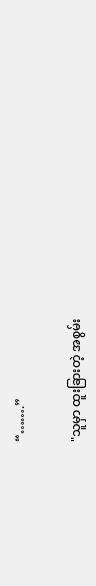“…….”

"သူမှာ ထူးခြားတဲ့ အစွမ်း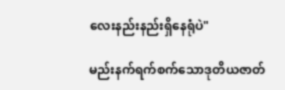လေးနည်းနည်းရှိနေရုံပဲ"

မည်းနက်ရက်စက်သောဒုတိယဇာတ်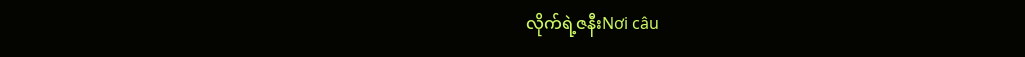လိုက်ရဲ့ဇနီးNơi câu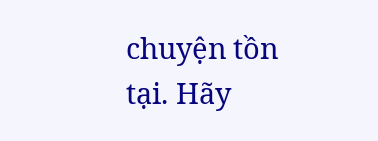chuyện tồn tại. Hãy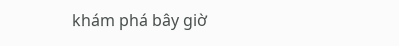khám phá bây giờ